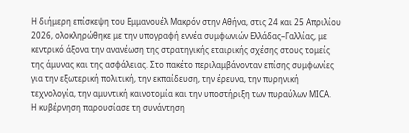Η διήμερη επίσκεψη του Εμμανουέλ Μακρόν στην Αθήνα, στις 24 και 25 Απριλίου 2026, ολοκληρώθηκε με την υπογραφή εννέα συμφωνιών Ελλάδας–Γαλλίας, με κεντρικό άξονα την ανανέωση της στρατηγικής εταιρικής σχέσης στους τομείς της άμυνας και της ασφάλειας. Στο πακέτο περιλαμβάνονταν επίσης συμφωνίες για την εξωτερική πολιτική, την εκπαίδευση, την έρευνα, την πυρηνική τεχνολογία, την αμυντική καινοτομία και την υποστήριξη των πυραύλων MICA.
Η κυβέρνηση παρουσίασε τη συνάντηση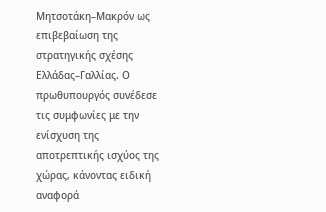Μητσοτάκη–Μακρόν ως επιβεβαίωση της στρατηγικής σχέσης Ελλάδας–Γαλλίας. Ο πρωθυπουργός συνέδεσε τις συμφωνίες με την ενίσχυση της αποτρεπτικής ισχύος της χώρας, κάνοντας ειδική αναφορά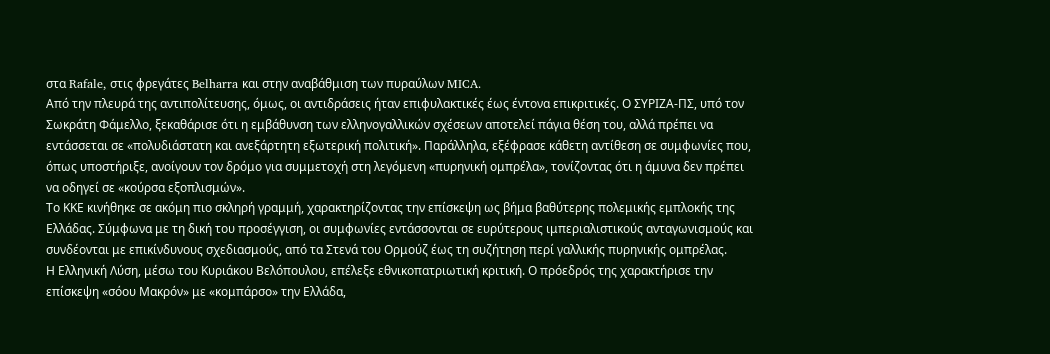στα Rafale, στις φρεγάτες Belharra και στην αναβάθμιση των πυραύλων MICA.
Από την πλευρά της αντιπολίτευσης, όμως, οι αντιδράσεις ήταν επιφυλακτικές έως έντονα επικριτικές. Ο ΣΥΡΙΖΑ-ΠΣ, υπό τον Σωκράτη Φάμελλο, ξεκαθάρισε ότι η εμβάθυνση των ελληνογαλλικών σχέσεων αποτελεί πάγια θέση του, αλλά πρέπει να εντάσσεται σε «πολυδιάστατη και ανεξάρτητη εξωτερική πολιτική». Παράλληλα, εξέφρασε κάθετη αντίθεση σε συμφωνίες που, όπως υποστήριξε, ανοίγουν τον δρόμο για συμμετοχή στη λεγόμενη «πυρηνική ομπρέλα», τονίζοντας ότι η άμυνα δεν πρέπει να οδηγεί σε «κούρσα εξοπλισμών».
Το ΚΚΕ κινήθηκε σε ακόμη πιο σκληρή γραμμή, χαρακτηρίζοντας την επίσκεψη ως βήμα βαθύτερης πολεμικής εμπλοκής της Ελλάδας. Σύμφωνα με τη δική του προσέγγιση, οι συμφωνίες εντάσσονται σε ευρύτερους ιμπεριαλιστικούς ανταγωνισμούς και συνδέονται με επικίνδυνους σχεδιασμούς, από τα Στενά του Ορμούζ έως τη συζήτηση περί γαλλικής πυρηνικής ομπρέλας.
Η Ελληνική Λύση, μέσω του Κυριάκου Βελόπουλου, επέλεξε εθνικοπατριωτική κριτική. Ο πρόεδρός της χαρακτήρισε την επίσκεψη «σόου Μακρόν» με «κομπάρσο» την Ελλάδα,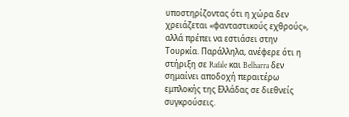υποστηρίζοντας ότι η χώρα δεν χρειάζεται «φανταστικούς εχθρούς», αλλά πρέπει να εστιάσει στην Τουρκία. Παράλληλα, ανέφερε ότι η στήριξη σε Rafale και Belharra δεν σημαίνει αποδοχή περαιτέρω εμπλοκής της Ελλάδας σε διεθνείς συγκρούσεις.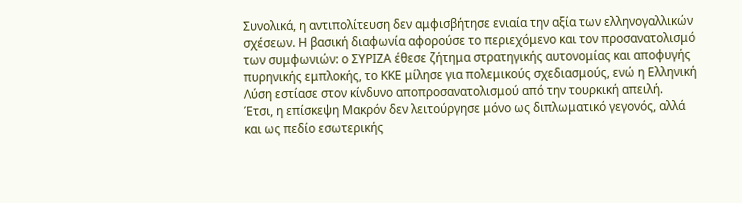Συνολικά, η αντιπολίτευση δεν αμφισβήτησε ενιαία την αξία των ελληνογαλλικών σχέσεων. Η βασική διαφωνία αφορούσε το περιεχόμενο και τον προσανατολισμό των συμφωνιών: ο ΣΥΡΙΖΑ έθεσε ζήτημα στρατηγικής αυτονομίας και αποφυγής πυρηνικής εμπλοκής, το ΚΚΕ μίλησε για πολεμικούς σχεδιασμούς, ενώ η Ελληνική Λύση εστίασε στον κίνδυνο αποπροσανατολισμού από την τουρκική απειλή.
Έτσι, η επίσκεψη Μακρόν δεν λειτούργησε μόνο ως διπλωματικό γεγονός, αλλά και ως πεδίο εσωτερικής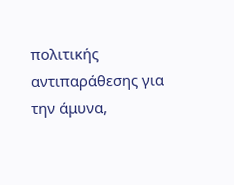πολιτικής αντιπαράθεσης για την άμυνα,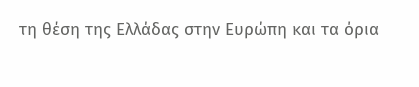τη θέση της Ελλάδας στην Ευρώπη και τα όρια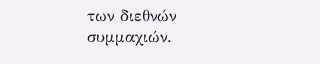των διεθνών συμμαχιών.